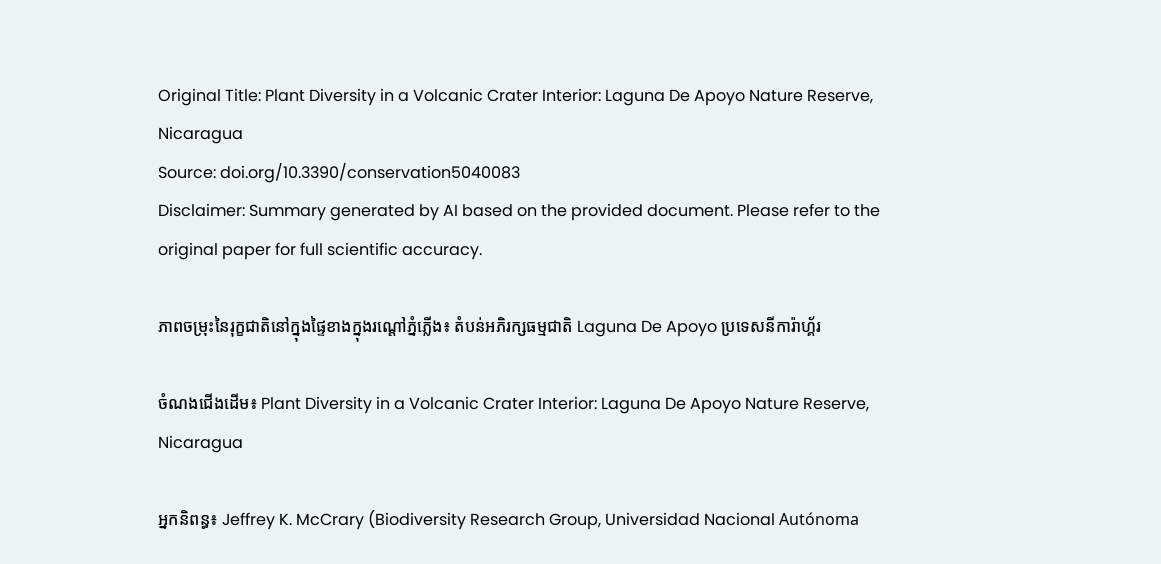Original Title: Plant Diversity in a Volcanic Crater Interior: Laguna De Apoyo Nature Reserve, Nicaragua
Source: doi.org/10.3390/conservation5040083
Disclaimer: Summary generated by AI based on the provided document. Please refer to the original paper for full scientific accuracy.

ភាពចម្រុះនៃរុក្ខជាតិនៅក្នុងផ្ទៃខាងក្នុងរណ្ដៅភ្នំភ្លើង៖ តំបន់អភិរក្សធម្មជាតិ Laguna De Apoyo ប្រទេសនីការ៉ាហ្គ័រ

ចំណងជើងដើម៖ Plant Diversity in a Volcanic Crater Interior: Laguna De Apoyo Nature Reserve, Nicaragua

អ្នកនិពន្ធ៖ Jeffrey K. McCrary (Biodiversity Research Group, Universidad Nacional Autónoma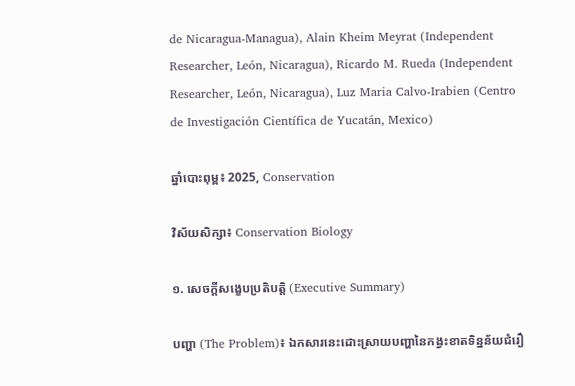de Nicaragua-Managua), Alain Kheim Meyrat (Independent Researcher, León, Nicaragua), Ricardo M. Rueda (Independent Researcher, León, Nicaragua), Luz Maria Calvo-Irabien (Centro de Investigación Científica de Yucatán, Mexico)

ឆ្នាំបោះពុម្ព៖ 2025, Conservation

វិស័យសិក្សា៖ Conservation Biology

១. សេចក្តីសង្ខេបប្រតិបត្តិ (Executive Summary)

បញ្ហា (The Problem)៖ ឯកសារនេះដោះស្រាយបញ្ហានៃកង្វះខាតទិន្នន័យជំរឿ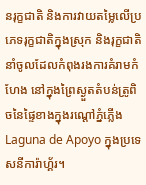នរុក្ខជាតិ និងការវាយតម្លៃលើប្រភេទរុក្ខជាតិក្នុងស្រុក និងរុក្ខជាតិនាំចូលដែលកំពុងរងការគំរាមកំហែង នៅក្នុងព្រៃស្ងួតតំបន់ត្រូពិចនៃផ្ទៃខាងក្នុងរណ្ដៅភ្នំភ្លើង Laguna de Apoyo ក្នុងប្រទេសនីការ៉ាហ្គ័រ។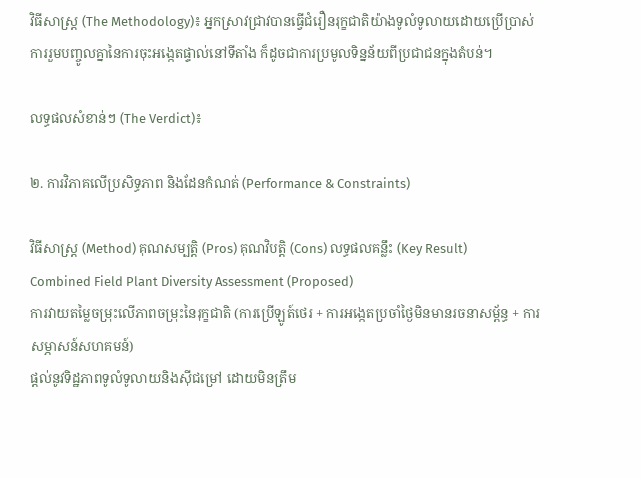វិធីសាស្ត្រ (The Methodology)៖ អ្នកស្រាវជ្រាវបានធ្វើជំរឿនរុក្ខជាតិយ៉ាងទូលំទូលាយដោយប្រើប្រាស់ការរួមបញ្ចូលគ្នានៃការចុះអង្កេតផ្ទាល់នៅទីតាំង ក៏ដូចជាការប្រមូលទិន្នន័យពីប្រជាជនក្នុងតំបន់។

លទ្ធផលសំខាន់ៗ (The Verdict)៖

២. ការវិភាគលើប្រសិទ្ធភាព និងដែនកំណត់ (Performance & Constraints)

វិធីសាស្ត្រ (Method) គុណសម្បត្តិ (Pros) គុណវិបត្តិ (Cons) លទ្ធផលគន្លឹះ (Key Result)
Combined Field Plant Diversity Assessment (Proposed)
ការវាយតម្លៃចម្រុះលើភាពចម្រុះនៃរុក្ខជាតិ (ការប្រើឡូត៍ថេរ + ការអង្កេតប្រចាំថ្ងៃមិនមានរចនាសម្ព័ន្ធ + ការសម្ភាសន៍សហគមន៍)
ផ្តល់នូវទិដ្ឋភាពទូលំទូលាយនិងស៊ីជម្រៅ ដោយមិនត្រឹម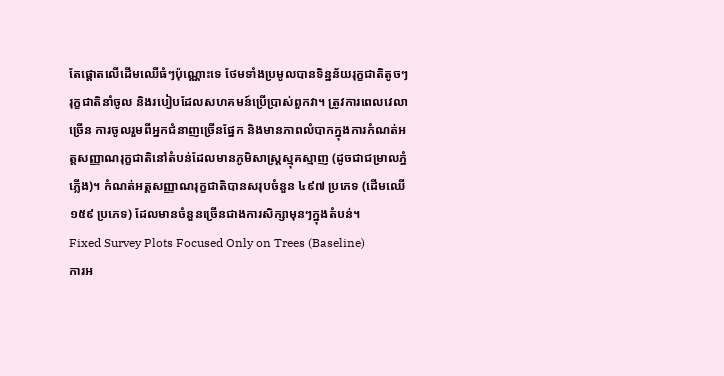តែផ្តោតលើដើមឈើធំៗប៉ុណ្ណោះទេ ថែមទាំងប្រមូលបានទិន្នន័យរុក្ខជាតិតូចៗ រុក្ខជាតិនាំចូល និងរបៀបដែលសហគមន៍ប្រើប្រាស់ពួកវា។ ត្រូវការពេលវេលាច្រើន ការចូលរួមពីអ្នកជំនាញច្រើនផ្នែក និងមានភាពលំបាកក្នុងការកំណត់អត្តសញ្ញាណរុក្ខជាតិនៅតំបន់ដែលមានភូមិសាស្ត្រស្មុគស្មាញ (ដូចជាជម្រាលភ្នំភ្លើង)។ កំណត់អត្តសញ្ញាណរុក្ខជាតិបានសរុបចំនួន ៤៩៧ ប្រភេទ (ដើមឈើ ១៥៩ ប្រភេទ) ដែលមានចំនួនច្រើនជាងការសិក្សាមុនៗក្នុងតំបន់។
Fixed Survey Plots Focused Only on Trees (Baseline)
ការអ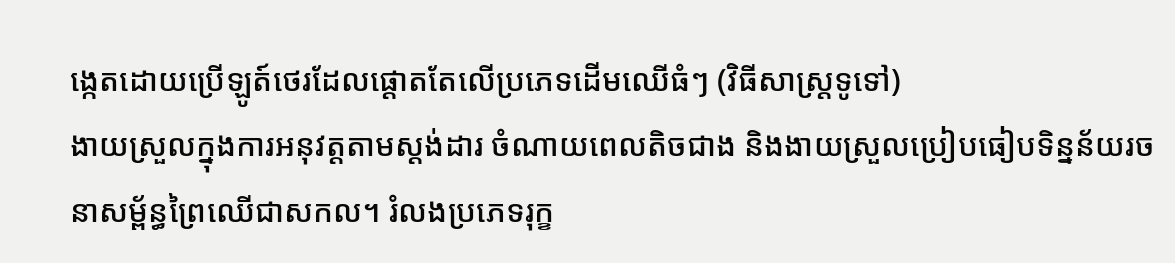ង្កេតដោយប្រើឡូត៍ថេរដែលផ្តោតតែលើប្រភេទដើមឈើធំៗ (វិធីសាស្ត្រទូទៅ)
ងាយស្រួលក្នុងការអនុវត្តតាមស្តង់ដារ ចំណាយពេលតិចជាង និងងាយស្រួលប្រៀបធៀបទិន្នន័យរចនាសម្ព័ន្ធព្រៃឈើជាសកល។ រំលងប្រភេទរុក្ខ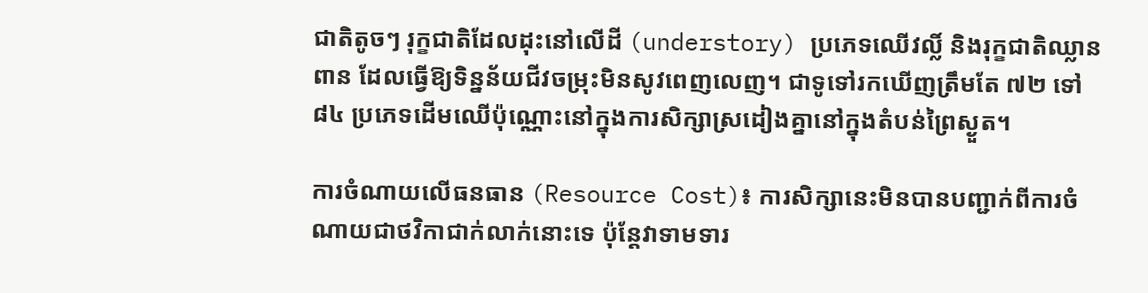ជាតិតូចៗ រុក្ខជាតិដែលដុះនៅលើដី (understory) ប្រភេទឈើវល្លិ៍ និងរុក្ខជាតិឈ្លានពាន ដែលធ្វើឱ្យទិន្នន័យជីវចម្រុះមិនសូវពេញលេញ។ ជាទូទៅរកឃើញត្រឹមតែ ៧២ ទៅ ៨៤ ប្រភេទដើមឈើប៉ុណ្ណោះនៅក្នុងការសិក្សាស្រដៀងគ្នានៅក្នុងតំបន់ព្រៃស្ងួត។

ការចំណាយលើធនធាន (Resource Cost)៖ ការសិក្សានេះមិនបានបញ្ជាក់ពីការចំណាយជាថវិកាជាក់លាក់នោះទេ ប៉ុន្តែវាទាមទារ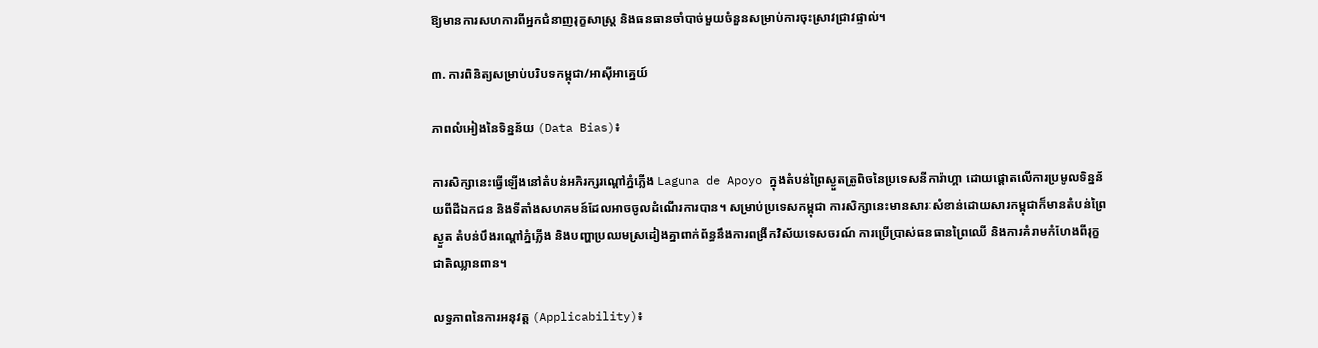ឱ្យមានការសហការពីអ្នកជំនាញរុក្ខសាស្ត្រ និងធនធានចាំបាច់មួយចំនួនសម្រាប់ការចុះស្រាវជ្រាវផ្ទាល់។

៣. ការពិនិត្យសម្រាប់បរិបទកម្ពុជា/អាស៊ីអាគ្នេយ៍

ភាពលំអៀងនៃទិន្នន័យ (Data Bias)៖

ការសិក្សានេះធ្វើឡើងនៅតំបន់អភិរក្សរណ្ដៅភ្នំភ្លើង Laguna de Apoyo ក្នុងតំបន់ព្រៃស្ងួតត្រូពិចនៃប្រទេសនីការ៉ាហ្គា ដោយផ្ដោតលើការប្រមូលទិន្នន័យពីដីឯកជន និងទីតាំងសហគមន៍ដែលអាចចូលដំណើរការបាន។ សម្រាប់ប្រទេសកម្ពុជា ការសិក្សានេះមានសារៈសំខាន់ដោយសារកម្ពុជាក៏មានតំបន់ព្រៃស្ងួត តំបន់បឹងរណ្ដៅភ្នំភ្លើង និងបញ្ហាប្រឈមស្រដៀងគ្នាពាក់ព័ន្ធនឹងការពង្រីកវិស័យទេសចរណ៍ ការប្រើប្រាស់ធនធានព្រៃឈើ និងការគំរាមកំហែងពីរុក្ខជាតិឈ្លានពាន។

លទ្ធភាពនៃការអនុវត្ត (Applicability)៖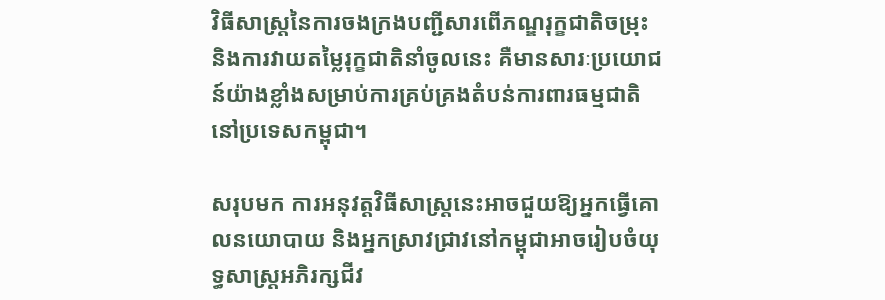វិធីសាស្ត្រនៃការចងក្រងបញ្ជីសារពើភណ្ឌរុក្ខជាតិចម្រុះ និងការវាយតម្លៃរុក្ខជាតិនាំចូលនេះ គឺមានសារៈប្រយោជន៍យ៉ាងខ្លាំងសម្រាប់ការគ្រប់គ្រងតំបន់ការពារធម្មជាតិនៅប្រទេសកម្ពុជា។

សរុបមក ការអនុវត្តវិធីសាស្ត្រនេះអាចជួយឱ្យអ្នកធ្វើគោលនយោបាយ និងអ្នកស្រាវជ្រាវនៅកម្ពុជាអាចរៀបចំយុទ្ធសាស្ត្រអភិរក្សជីវ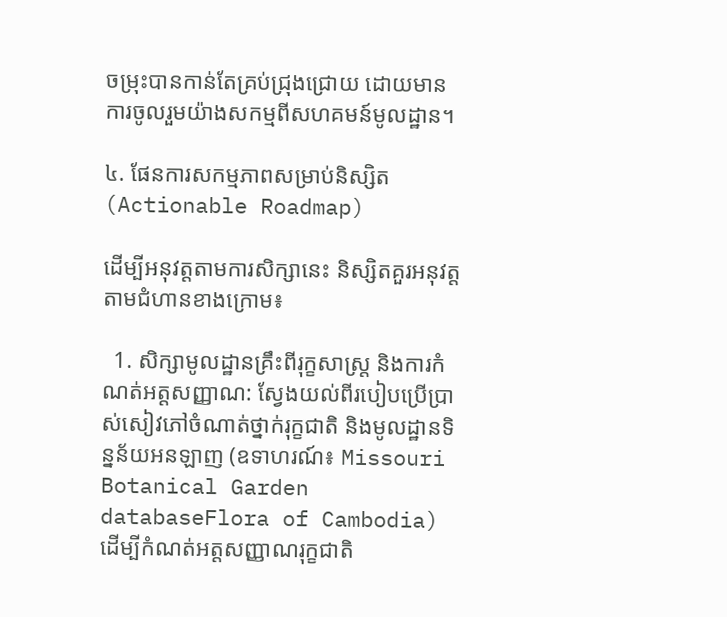ចម្រុះបានកាន់តែគ្រប់ជ្រុងជ្រោយ ដោយមានការចូលរួមយ៉ាងសកម្មពីសហគមន៍មូលដ្ឋាន។

៤. ផែនការសកម្មភាពសម្រាប់និស្សិត (Actionable Roadmap)

ដើម្បីអនុវត្តតាមការសិក្សានេះ និស្សិតគួរអនុវត្តតាមជំហានខាងក្រោម៖

  1. សិក្សាមូលដ្ឋានគ្រឹះពីរុក្ខសាស្ត្រ និងការកំណត់អត្តសញ្ញាណ: ស្វែងយល់ពីរបៀបប្រើប្រាស់សៀវភៅចំណាត់ថ្នាក់រុក្ខជាតិ និងមូលដ្ឋានទិន្នន័យអនឡាញ (ឧទាហរណ៍៖ Missouri Botanical Garden databaseFlora of Cambodia) ដើម្បីកំណត់អត្តសញ្ញាណរុក្ខជាតិ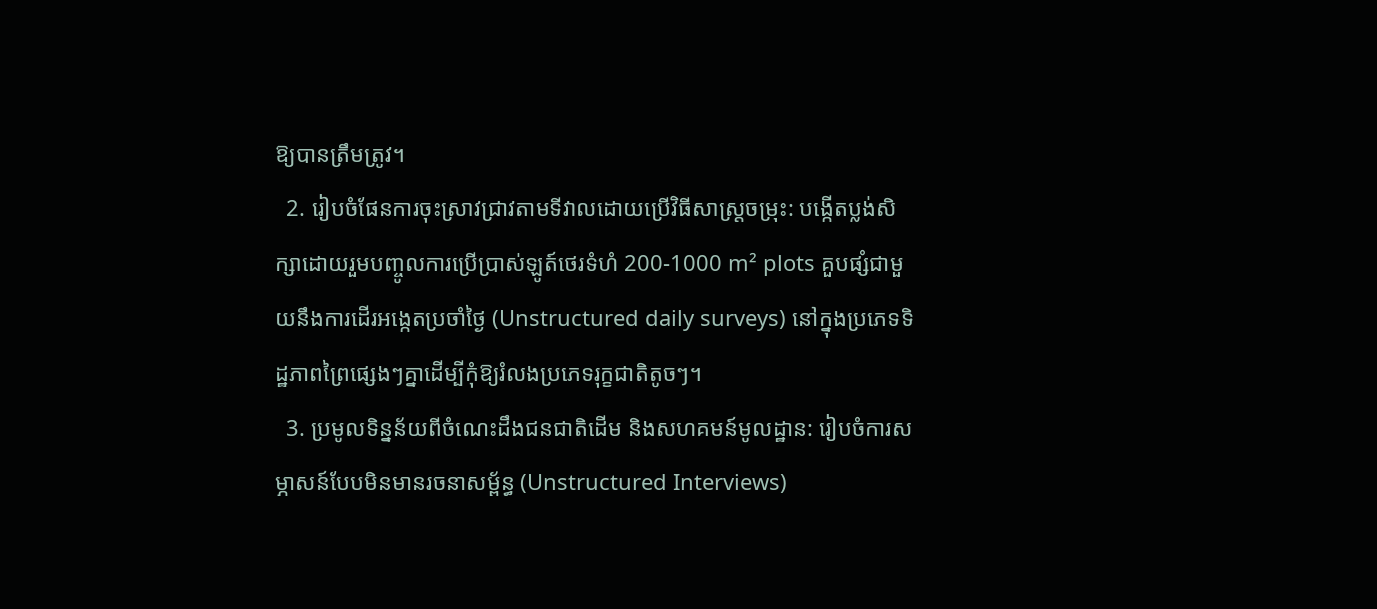ឱ្យបានត្រឹមត្រូវ។
  2. រៀបចំផែនការចុះស្រាវជ្រាវតាមទីវាលដោយប្រើវិធីសាស្ត្រចម្រុះ: បង្កើតប្លង់សិក្សាដោយរួមបញ្ចូលការប្រើប្រាស់ឡូត៍ថេរទំហំ 200-1000 m² plots គួបផ្សំជាមួយនឹងការដើរអង្កេតប្រចាំថ្ងៃ (Unstructured daily surveys) នៅក្នុងប្រភេទទិដ្ឋភាពព្រៃផ្សេងៗគ្នាដើម្បីកុំឱ្យរំលងប្រភេទរុក្ខជាតិតូចៗ។
  3. ប្រមូលទិន្នន័យពីចំណេះដឹងជនជាតិដើម និងសហគមន៍មូលដ្ឋាន: រៀបចំការសម្ភាសន៍បែបមិនមានរចនាសម្ព័ន្ធ (Unstructured Interviews)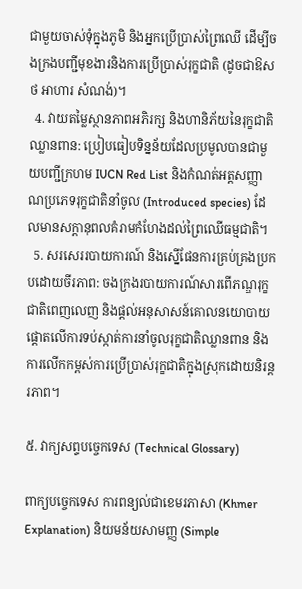ជាមួយចាស់ទុំក្នុងភូមិ និងអ្នកប្រើប្រាស់ព្រៃឈើ ដើម្បីចងក្រងបញ្ជីមុខងារនិងការប្រើប្រាស់រុក្ខជាតិ (ដូចជាឱសថ អាហារ សំណង់)។
  4. វាយតម្លៃស្ថានភាពអភិរក្ស និងហានិភ័យនៃរុក្ខជាតិឈ្លានពាន: ប្រៀបធៀបទិន្នន័យដែលប្រមូលបានជាមួយបញ្ជីក្រហម IUCN Red List និងកំណត់អត្តសញ្ញាណប្រភេទរុក្ខជាតិនាំចូល (Introduced species) ដែលមានសក្តានុពលគំរាមកំហែងដល់ព្រៃឈើធម្មជាតិ។
  5. សរសេររបាយការណ៍ និងស្នើផែនការគ្រប់គ្រងប្រកបដោយចីរភាព: ចងក្រងរបាយការណ៍សារពើភណ្ឌរុក្ខជាតិពេញលេញ និងផ្តល់អនុសាសន៍គោលនយោបាយផ្តោតលើការទប់ស្កាត់ការនាំចូលរុក្ខជាតិឈ្លានពាន និងការលើកកម្ពស់ការប្រើប្រាស់រុក្ខជាតិក្នុងស្រុកដោយនិរន្តរភាព។

៥. វាក្យសព្ទបច្ចេកទេស (Technical Glossary)

ពាក្យបច្ចេកទេស ការពន្យល់ជាខេមរភាសា (Khmer Explanation) និយមន័យសាមញ្ញ (Simple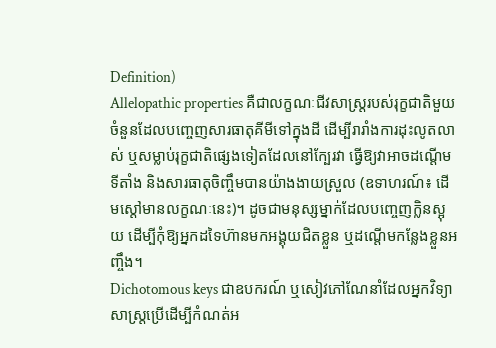Definition)
Allelopathic properties គឺជាលក្ខណៈជីវសាស្ត្ររបស់រុក្ខជាតិមួយចំនួនដែលបញ្ចេញសារធាតុគីមីទៅក្នុងដី ដើម្បីរារាំងការដុះលូតលាស់ ឬសម្លាប់រុក្ខជាតិផ្សេងទៀតដែលនៅក្បែរវា ធ្វើឱ្យវាអាចដណ្តើមទីតាំង និងសារធាតុចិញ្ចឹមបានយ៉ាងងាយស្រួល (ឧទាហរណ៍៖ ដើមស្តៅមានលក្ខណៈនេះ)។ ដូចជាមនុស្សម្នាក់ដែលបញ្ចេញក្លិនស្អុយ ដើម្បីកុំឱ្យអ្នកដទៃហ៊ានមកអង្គុយជិតខ្លួន ឬដណ្តើមកន្លែងខ្លួនអញ្ចឹង។
Dichotomous keys ជាឧបករណ៍ ឬសៀវភៅណែនាំដែលអ្នកវិទ្យាសាស្ត្រប្រើដើម្បីកំណត់អ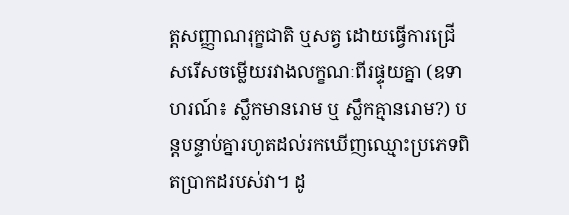ត្តសញ្ញាណរុក្ខជាតិ ឬសត្វ ដោយធ្វើការជ្រើសរើសចម្លើយរវាងលក្ខណៈពីរផ្ទុយគ្នា (ឧទាហរណ៍៖ ស្លឹកមានរោម ឬ ស្លឹកគ្មានរោម?) បន្តបន្ទាប់គ្នារហូតដល់រកឃើញឈ្មោះប្រភេទពិតប្រាកដរបស់វា។ ដូ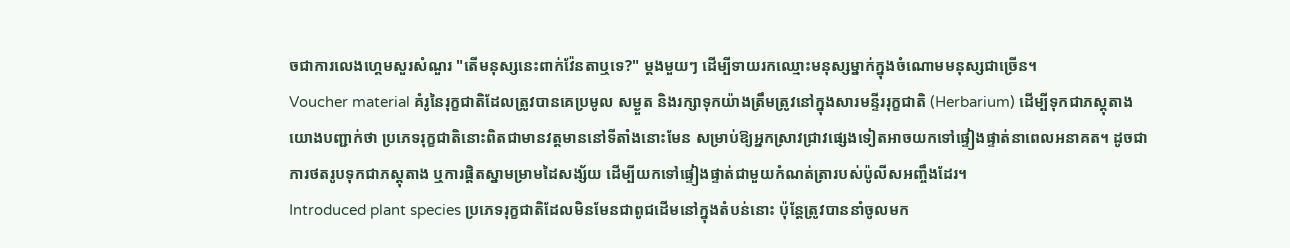ចជាការលេងហ្គេមសួរសំណួរ "តើមនុស្សនេះពាក់វ៉ែនតាឬទេ?" ម្តងមួយៗ ដើម្បីទាយរកឈ្មោះមនុស្សម្នាក់ក្នុងចំណោមមនុស្សជាច្រើន។
Voucher material គំរូនៃរុក្ខជាតិដែលត្រូវបានគេប្រមូល សម្ងួត និងរក្សាទុកយ៉ាងត្រឹមត្រូវនៅក្នុងសារមន្ទីររុក្ខជាតិ (Herbarium) ដើម្បីទុកជាភស្តុតាងយោងបញ្ជាក់ថា ប្រភេទរុក្ខជាតិនោះពិតជាមានវត្តមាននៅទីតាំងនោះមែន សម្រាប់ឱ្យអ្នកស្រាវជ្រាវផ្សេងទៀតអាចយកទៅផ្ទៀងផ្ទាត់នាពេលអនាគត។ ដូចជាការថតរូបទុកជាភស្តុតាង ឬការផ្តិតស្នាមម្រាមដៃសង្ស័យ ដើម្បីយកទៅផ្ទៀងផ្ទាត់ជាមួយកំណត់ត្រារបស់ប៉ូលីសអញ្ចឹងដែរ។
Introduced plant species ប្រភេទរុក្ខជាតិដែលមិនមែនជាពូជដើមនៅក្នុងតំបន់នោះ ប៉ុន្តែត្រូវបាននាំចូលមក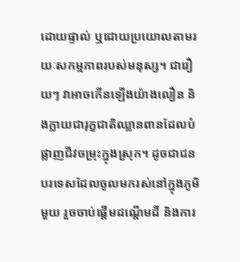ដោយផ្ទាល់ ឬដោយប្រយោលតាមរយៈសកម្មភាពរបស់មនុស្ស។ ជារឿយៗ វាអាចកើនឡើងយ៉ាងលឿន និងក្លាយជារុក្ខជាតិឈ្លានពានដែលបំផ្លាញជីវចម្រុះក្នុងស្រុក។ ដូចជាជនបរទេសដែលចូលមករស់នៅក្នុងភូមិមួយ រួចចាប់ផ្តើមដណ្តើមដី និងការ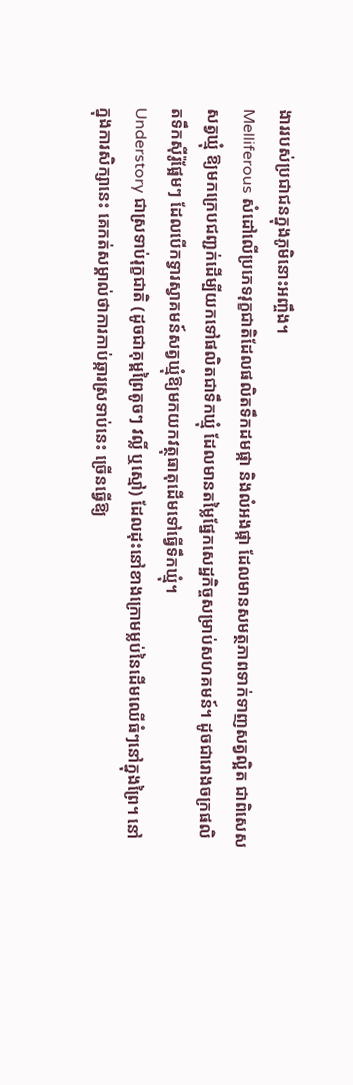ងាររបស់ប្រជាជនក្នុងភូមិនោះអញ្ចឹង។
Melliferous សំដៅលើប្រភេទរុក្ខជាតិដែលផលិតទឹកដមផ្កា និងលំអងផ្កា ដែលមានសមត្ថភាពទាក់ទាញសត្វល្អិត ជាពិសេសសត្វឃ្មុំ ឱ្យមកក្រេបជញ្ជក់ដើម្បីយកទៅផលិតជាទឹកឃ្មុំ ដែលមានតម្លៃផ្នែកសេដ្ឋកិច្ចសម្រាប់សហគមន៍។ ដូចជារោងចក្រផលិតទឹកស៊ីរ៉ូផ្អែមៗ ដែលបើកទ្វារស្វាគមន៍សត្វឃ្មុំឱ្យមកយកវត្ថុធាតុដើមទៅធ្វើទឹកឃ្មុំ។
Understory ជាស្រទាប់រុក្ខជាតិ (ដូចជាគុម្ពព្រៃតូចៗ វល្លិ៍ ឬស្មៅ) ដែលដុះនៅខាងក្រោមម្លប់នៃដើមឈើធំៗនៅក្នុងព្រៃ។ នៅក្នុងការសិក្សានេះ គេកត់សម្គាល់ថាការកាប់ឆ្ការស្រទាប់នេះ ច្រើនធ្វើឱ្យ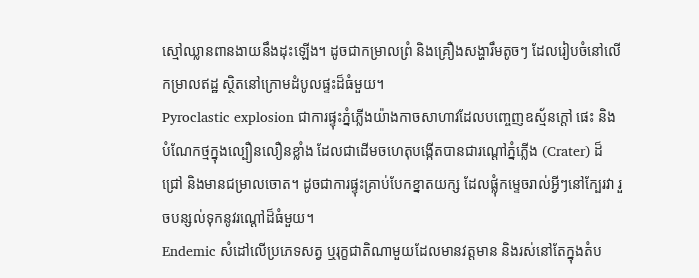ស្មៅឈ្លានពានងាយនឹងដុះឡើង។ ដូចជាកម្រាលព្រំ និងគ្រឿងសង្ហារឹមតូចៗ ដែលរៀបចំនៅលើកម្រាលឥដ្ឋ ស្ថិតនៅក្រោមដំបូលផ្ទះដ៏ធំមួយ។
Pyroclastic explosion ជាការផ្ទុះភ្នំភ្លើងយ៉ាងកាចសាហាវដែលបញ្ចេញឧស្ម័នក្តៅ ផេះ និងបំណែកថ្មក្នុងល្បឿនលឿនខ្លាំង ដែលជាដើមចហេតុបង្កើតបានជារណ្ដៅភ្នំភ្លើង (Crater) ដ៏ជ្រៅ និងមានជម្រាលចោត។ ដូចជាការផ្ទុះគ្រាប់បែកខ្នាតយក្ស ដែលផ្លុំកម្ទេចរាល់អ្វីៗនៅក្បែរវា រួចបន្សល់ទុកនូវរណ្ដៅដ៏ធំមួយ។
Endemic សំដៅលើប្រភេទសត្វ ឬរុក្ខជាតិណាមួយដែលមានវត្តមាន និងរស់នៅតែក្នុងតំប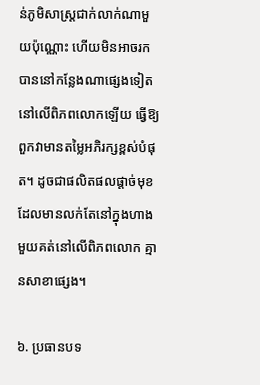ន់ភូមិសាស្ត្រជាក់លាក់ណាមួយប៉ុណ្ណោះ ហើយមិនអាចរកបាននៅកន្លែងណាផ្សេងទៀតនៅលើពិភពលោកឡើយ ធ្វើឱ្យពួកវាមានតម្លៃអភិរក្សខ្ពស់បំផុត។ ដូចជាផលិតផលផ្តាច់មុខ ដែលមានលក់តែនៅក្នុងហាងមួយគត់នៅលើពិភពលោក គ្មានសាខាផ្សេង។

៦. ប្រធានបទ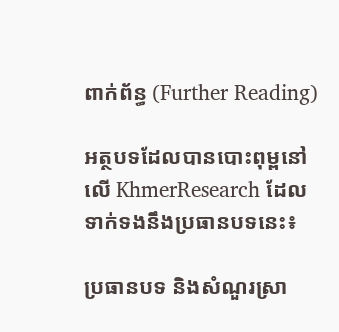ពាក់ព័ន្ធ (Further Reading)

អត្ថបទដែលបានបោះពុម្ពនៅលើ KhmerResearch ដែលទាក់ទងនឹងប្រធានបទនេះ៖

ប្រធានបទ និងសំណួរស្រា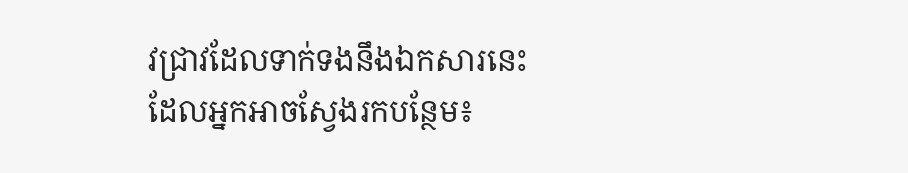វជ្រាវដែលទាក់ទងនឹងឯកសារនេះ ដែលអ្នកអាចស្វែងរកបន្ថែម៖